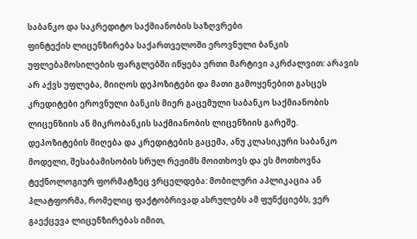საბანკო და საკრედიტო საქმიანობის საზღვრები
ფინტექის ლიცენზირება საქართველოში ეროვნული ბანკის უფლებამოსილების ფარგლებში იწყება ერთი მარტივი აკრძალვით: არავის არ აქვს უფლება, მიიღოს დეპოზიტები და მათი გამოყენებით გასცეს კრედიტები ეროვნული ბანკის მიერ გაცემული საბანკო საქმიანობის ლიცენზიის ან მიკრობანკის საქმიანობის ლიცენზიის გარეშე. დეპოზიტების მიღება და კრედიტების გაცემა, ანუ კლასიკური საბანკო მოდელი, შესაბამისობის სრულ რეჟიმს მოითხოვს და ეს მოთხოვნა ტექნოლოგიურ ფორმატზეც ვრცელდება: მობილური აპლიკაცია ან პლატფორმა, რომელიც ფაქტობრივად ასრულებს ამ ფუნქციებს, ვერ გაექცევა ლიცენზირებას იმით,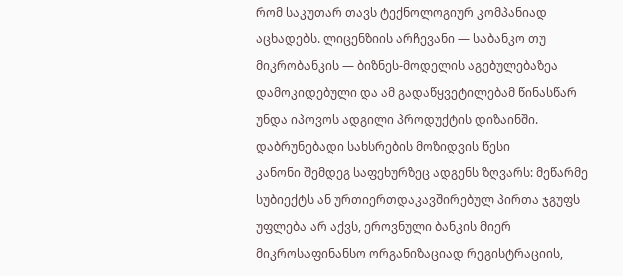რომ საკუთარ თავს ტექნოლოგიურ კომპანიად აცხადებს. ლიცენზიის არჩევანი — საბანკო თუ მიკრობანკის — ბიზნეს-მოდელის აგებულებაზეა დამოკიდებული და ამ გადაწყვეტილებამ წინასწარ უნდა იპოვოს ადგილი პროდუქტის დიზაინში.
დაბრუნებადი სახსრების მოზიდვის წესი
კანონი შემდეგ საფეხურზეც ადგენს ზღვარს: მეწარმე სუბიექტს ან ურთიერთდაკავშირებულ პირთა ჯგუფს უფლება არ აქვს, ეროვნული ბანკის მიერ მიკროსაფინანსო ორგანიზაციად რეგისტრაციის,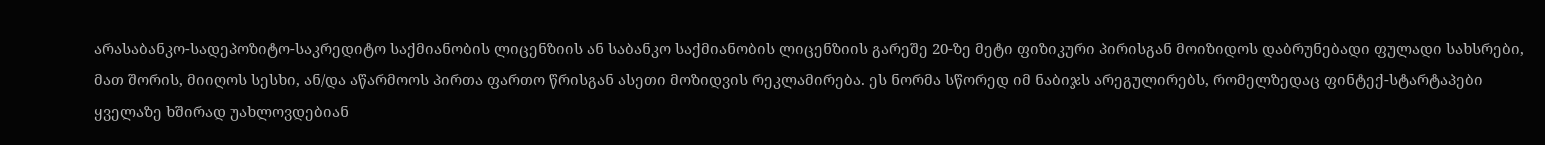არასაბანკო-სადეპოზიტო-საკრედიტო საქმიანობის ლიცენზიის ან საბანკო საქმიანობის ლიცენზიის გარეშე 20-ზე მეტი ფიზიკური პირისგან მოიზიდოს დაბრუნებადი ფულადი სახსრები, მათ შორის, მიიღოს სესხი, ან/და აწარმოოს პირთა ფართო წრისგან ასეთი მოზიდვის რეკლამირება. ეს ნორმა სწორედ იმ ნაბიჯს არეგულირებს, რომელზედაც ფინტექ-სტარტაპები ყველაზე ხშირად უახლოვდებიან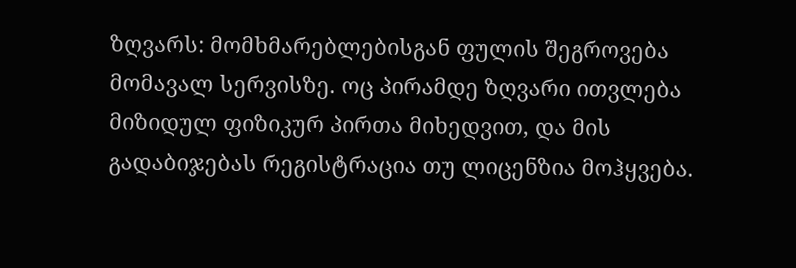ზღვარს: მომხმარებლებისგან ფულის შეგროვება მომავალ სერვისზე. ოც პირამდე ზღვარი ითვლება მიზიდულ ფიზიკურ პირთა მიხედვით, და მის გადაბიჯებას რეგისტრაცია თუ ლიცენზია მოჰყვება.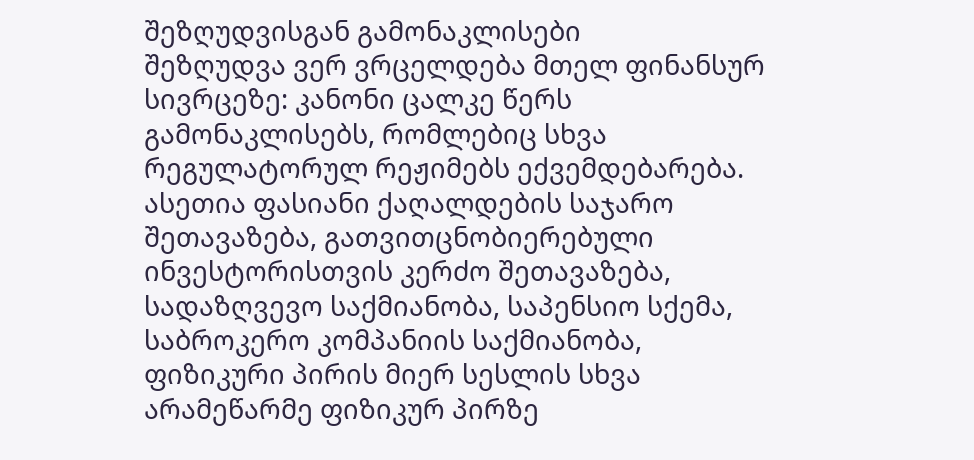შეზღუდვისგან გამონაკლისები
შეზღუდვა ვერ ვრცელდება მთელ ფინანსურ სივრცეზე: კანონი ცალკე წერს გამონაკლისებს, რომლებიც სხვა რეგულატორულ რეჟიმებს ექვემდებარება. ასეთია ფასიანი ქაღალდების საჯარო შეთავაზება, გათვითცნობიერებული ინვესტორისთვის კერძო შეთავაზება, სადაზღვევო საქმიანობა, საპენსიო სქემა, საბროკერო კომპანიის საქმიანობა, ფიზიკური პირის მიერ სესლის სხვა არამეწარმე ფიზიკურ პირზე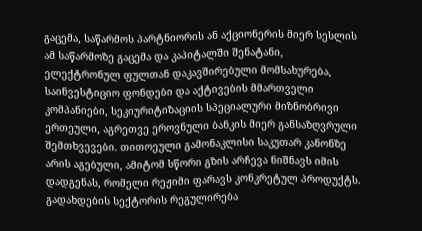გაცემა, საწარმოს პარტნიორის ან აქციონერის მიერ სესლის ამ საწარმოზე გაცემა და კაპიტალში შენატანი, ელექტრონულ ფულთან დაკავშირებული მომსახურება, საინვესტიციო ფონდები და აქტივების მმართველი კომპანიები, სეკიურიტიზაციის სპეციალური მიზნობრივი ერთეული, აგრეთვე ეროვნული ბანკის მიერ განსაზღვრული შემთხვევები. თითოეული გამონაკლისი საკუთარ კანონზე არის აგებული, ამიტომ სწორი გზის არჩევა ნიშნავს იმის დადგენას, რომელი რეჟიმი ფარავს კონკრეტულ პროდუქტს.
გადახდების სექტორის რეგულირება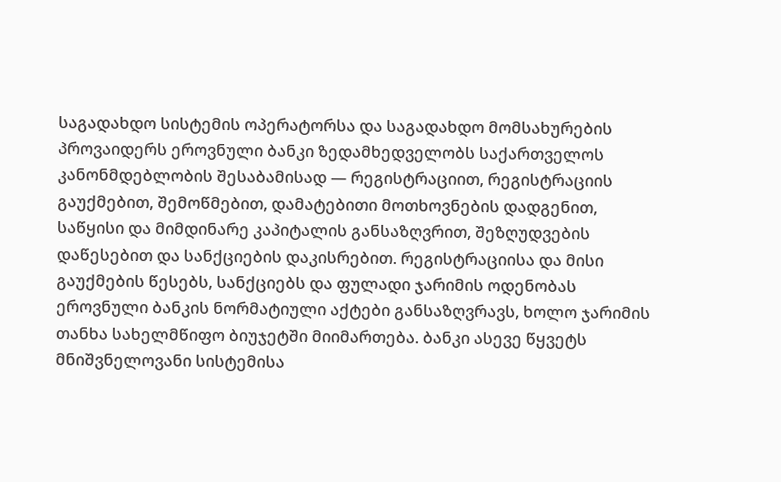საგადახდო სისტემის ოპერატორსა და საგადახდო მომსახურების პროვაიდერს ეროვნული ბანკი ზედამხედველობს საქართველოს კანონმდებლობის შესაბამისად — რეგისტრაციით, რეგისტრაციის გაუქმებით, შემოწმებით, დამატებითი მოთხოვნების დადგენით, საწყისი და მიმდინარე კაპიტალის განსაზღვრით, შეზღუდვების დაწესებით და სანქციების დაკისრებით. რეგისტრაციისა და მისი გაუქმების წესებს, სანქციებს და ფულადი ჯარიმის ოდენობას ეროვნული ბანკის ნორმატიული აქტები განსაზღვრავს, ხოლო ჯარიმის თანხა სახელმწიფო ბიუჯეტში მიიმართება. ბანკი ასევე წყვეტს მნიშვნელოვანი სისტემისა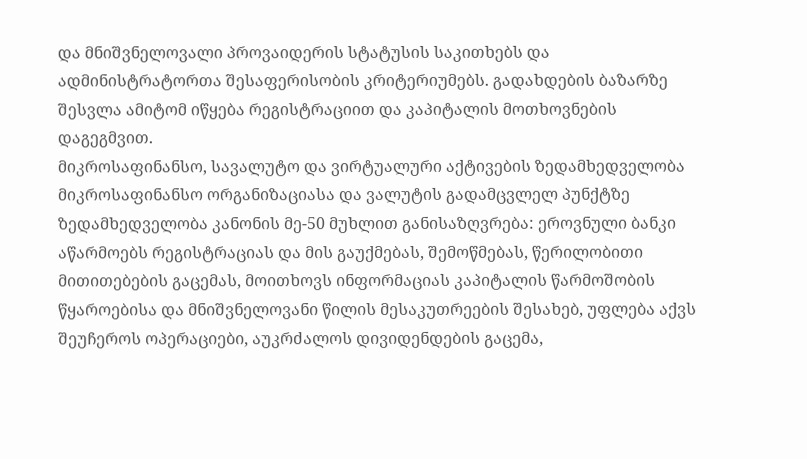და მნიშვნელოვალი პროვაიდერის სტატუსის საკითხებს და ადმინისტრატორთა შესაფერისობის კრიტერიუმებს. გადახდების ბაზარზე შესვლა ამიტომ იწყება რეგისტრაციით და კაპიტალის მოთხოვნების დაგეგმვით.
მიკროსაფინანსო, სავალუტო და ვირტუალური აქტივების ზედამხედველობა
მიკროსაფინანსო ორგანიზაციასა და ვალუტის გადამცვლელ პუნქტზე ზედამხედველობა კანონის მე-50 მუხლით განისაზღვრება: ეროვნული ბანკი აწარმოებს რეგისტრაციას და მის გაუქმებას, შემოწმებას, წერილობითი მითითებების გაცემას, მოითხოვს ინფორმაციას კაპიტალის წარმოშობის წყაროებისა და მნიშვნელოვანი წილის მესაკუთრეების შესახებ, უფლება აქვს შეუჩეროს ოპერაციები, აუკრძალოს დივიდენდების გაცემა,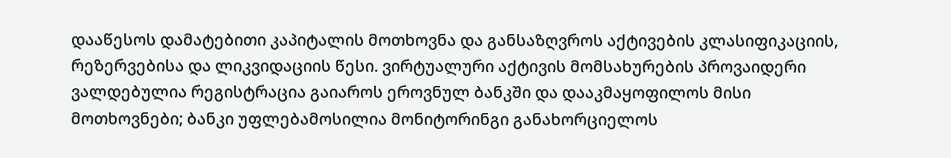დააწესოს დამატებითი კაპიტალის მოთხოვნა და განსაზღვროს აქტივების კლასიფიკაციის, რეზერვებისა და ლიკვიდაციის წესი. ვირტუალური აქტივის მომსახურების პროვაიდერი ვალდებულია რეგისტრაცია გაიაროს ეროვნულ ბანკში და დააკმაყოფილოს მისი მოთხოვნები; ბანკი უფლებამოსილია მონიტორინგი განახორციელოს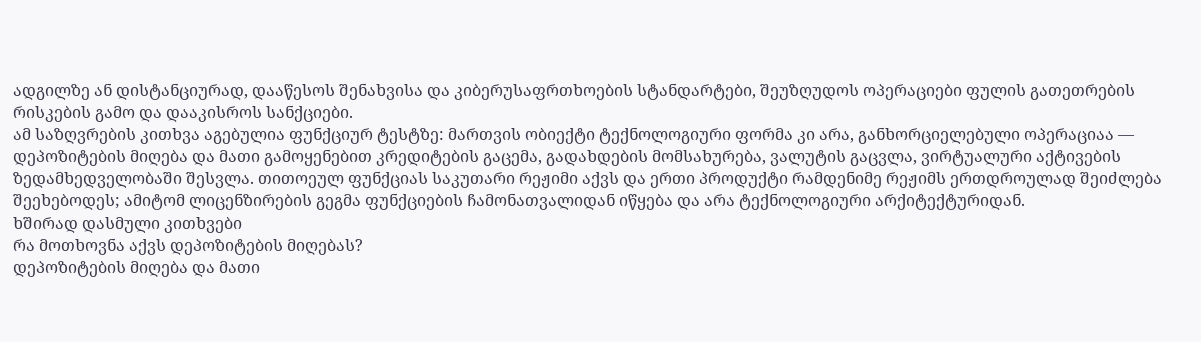ადგილზე ან დისტანციურად, დააწესოს შენახვისა და კიბერუსაფრთხოების სტანდარტები, შეუზღუდოს ოპერაციები ფულის გათეთრების რისკების გამო და დააკისროს სანქციები.
ამ საზღვრების კითხვა აგებულია ფუნქციურ ტესტზე: მართვის ობიექტი ტექნოლოგიური ფორმა კი არა, განხორციელებული ოპერაციაა — დეპოზიტების მიღება და მათი გამოყენებით კრედიტების გაცემა, გადახდების მომსახურება, ვალუტის გაცვლა, ვირტუალური აქტივების ზედამხედველობაში შესვლა. თითოეულ ფუნქციას საკუთარი რეჟიმი აქვს და ერთი პროდუქტი რამდენიმე რეჟიმს ერთდროულად შეიძლება შეეხებოდეს; ამიტომ ლიცენზირების გეგმა ფუნქციების ჩამონათვალიდან იწყება და არა ტექნოლოგიური არქიტექტურიდან.
ხშირად დასმული კითხვები
რა მოთხოვნა აქვს დეპოზიტების მიღებას?
დეპოზიტების მიღება და მათი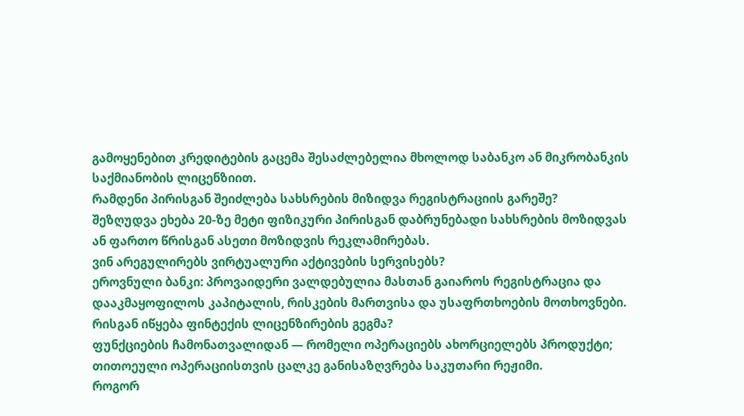გამოყენებით კრედიტების გაცემა შესაძლებელია მხოლოდ საბანკო ან მიკრობანკის საქმიანობის ლიცენზიით.
რამდენი პირისგან შეიძლება სახსრების მიზიდვა რეგისტრაციის გარეშე?
შეზღუდვა ეხება 20-ზე მეტი ფიზიკური პირისგან დაბრუნებადი სახსრების მოზიდვას ან ფართო წრისგან ასეთი მოზიდვის რეკლამირებას.
ვინ არეგულირებს ვირტუალური აქტივების სერვისებს?
ეროვნული ბანკი: პროვაიდერი ვალდებულია მასთან გაიაროს რეგისტრაცია და დააკმაყოფილოს კაპიტალის, რისკების მართვისა და უსაფრთხოების მოთხოვნები.
რისგან იწყება ფინტექის ლიცენზირების გეგმა?
ფუნქციების ჩამონათვალიდან — რომელი ოპერაციებს ახორციელებს პროდუქტი; თითოეული ოპერაციისთვის ცალკე განისაზღვრება საკუთარი რეჟიმი.
როგორ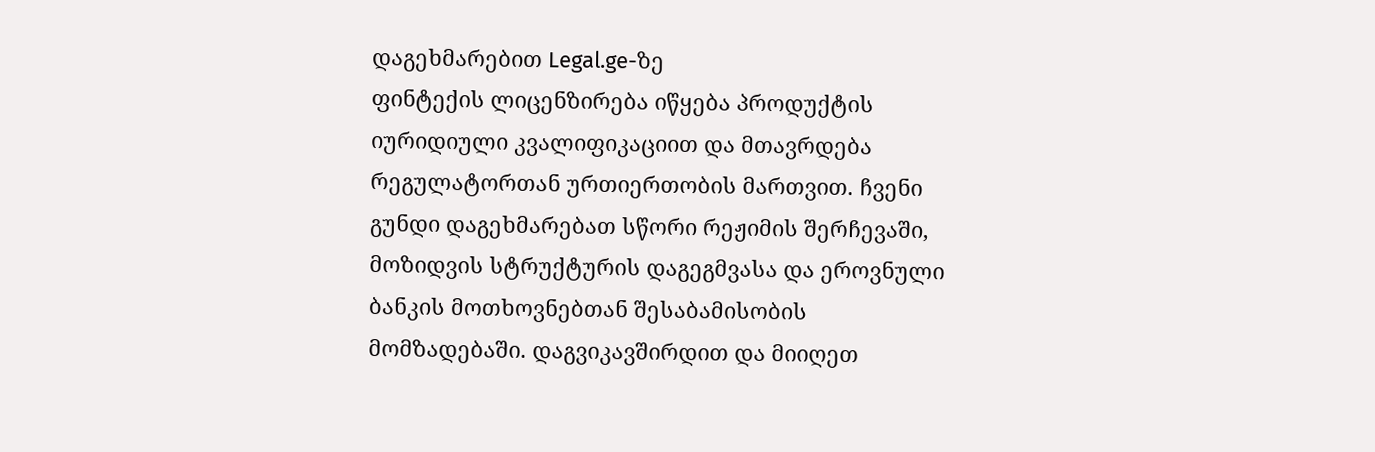დაგეხმარებით Legal.ge-ზე
ფინტექის ლიცენზირება იწყება პროდუქტის იურიდიული კვალიფიკაციით და მთავრდება რეგულატორთან ურთიერთობის მართვით. ჩვენი გუნდი დაგეხმარებათ სწორი რეჟიმის შერჩევაში, მოზიდვის სტრუქტურის დაგეგმვასა და ეროვნული ბანკის მოთხოვნებთან შესაბამისობის მომზადებაში. დაგვიკავშირდით და მიიღეთ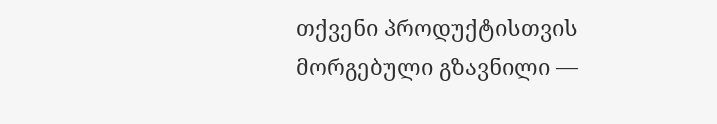თქვენი პროდუქტისთვის მორგებული გზავნილი —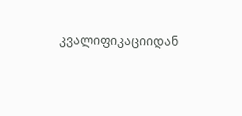კვალიფიკაციიდან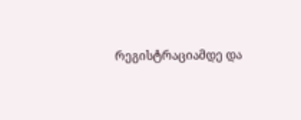რეგისტრაციამდე და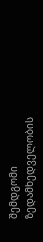შემდგომი ზედამხედველობის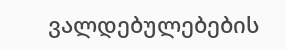ვალდებულებების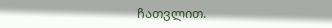ჩათვლით.